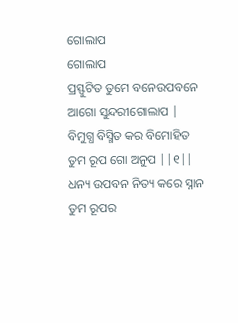ଗୋଲାପ
ଗୋଲାପ
ପ୍ରସ୍ଫୁଟିତ ତୁମେ ବନେଉପବନେ
ଆଗୋ ସୁନ୍ଦରୀଗୋଲାପ |
ବିମୁଗ୍ଧ ବିସ୍ମିତ କର ବିମୋହିତ
ତୁମ ରୂପ ଗୋ ଅନୁପ ||୧||
ଧନ୍ୟ ଉପବନ ନିତ୍ୟ କରେ ସ୍ନାନ
ତୁମ ରୂପର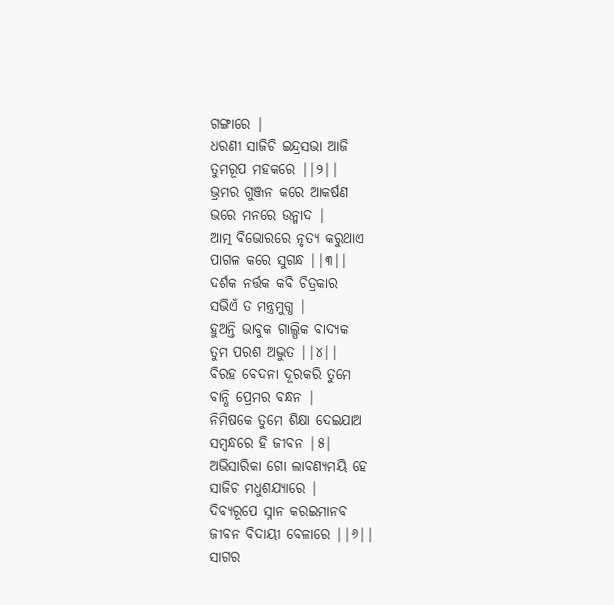ଗଙ୍ଗାରେ |
ଧରଣୀ ସାଜିଚି ଇନ୍ଦ୍ରସଭା ଆଜି
ତୁମରୂପ ମହକରେ ||୨||
ଭ୍ରମର ଗୁଞ୍ଜନ କରେ ଆକର୍ଷଣ
ଭରେ ମନରେ ଉନ୍ମାଦ |
ଆତ୍ମ ବିଭୋରରେ ନୃତ୍ୟ କରୁଥାଏ
ପାଗଳ କରେ ସୁଗନ୍ଧ ||୩||
ଦର୍ଶକ ନର୍ତ୍ତକ କବି ଚିତ୍ରକାର
ସଭିଏଁ ତ ମନ୍ତ୍ରମୁଗ୍ଧ |
ହୁଅନ୍ତି ଭାବୁକ ଗାଲ୍ପିକ ବାଦ୍ୟକ
ତୁମ ପରଶ ଅଦ୍ଭୁତ ||୪||
ବିରହ ବେଦନା ଦୂରକରି ତୁମେ
ବାନ୍ଧି ପ୍ରେମର ବନ୍ଧନ |
ନିମିଷକେ ତୁମେ ଶିକ୍ଷା ଦେଇଯାଅ
ସମ୍ବନ୍ଧରେ ହି ଜୀବନ |୫|
ଅଭିସାରିକା ଗୋ ଲାବଣ୍ୟମୟି ହେ
ସାଜିଚ ମଧୁଶଯ୍ୟାରେ |
ଦିବ୍ୟରୂପେ ସ୍ନାନ କରଇମାନବ
ଜୀବନ ବିଦାୟୀ ବେଳାରେ ||୬||
ସାଗର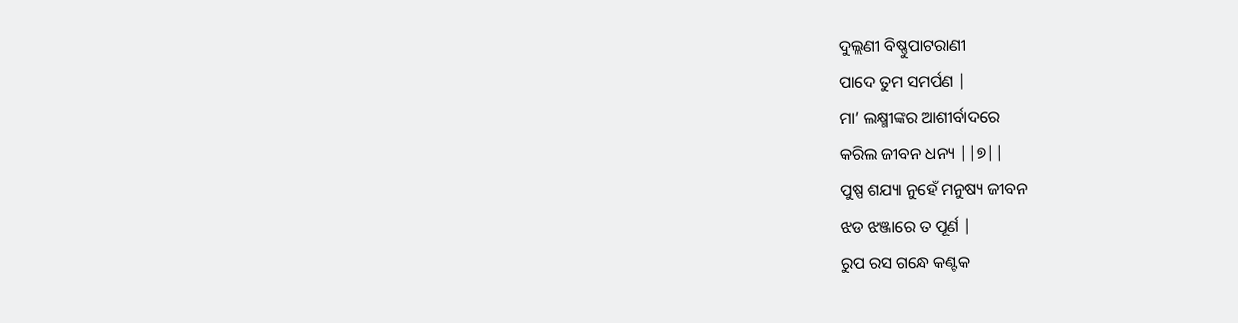ଦୁଲ୍ଲଣୀ ବିଷ୍ଣୁପାଟରାଣୀ
ପାଦେ ତୁମ ସମର୍ପଣ |
ମା’ ଲକ୍ଷ୍ମୀଙ୍କର ଆଶୀର୍ବାଦରେ
କରିଲ ଜୀବନ ଧନ୍ୟ ||୭||
ପୁଷ୍ପ ଶଯ୍ୟା ନୁହେଁ ମନୁଷ୍ୟ ଜୀବନ
ଝଡ ଝଞ୍ଜାରେ ତ ପୂର୍ଣ |
ରୁପ ରସ ଗନ୍ଧେ କଣ୍ଟକ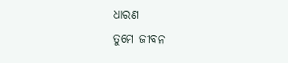ଧାରଣ
ତୁମେ ଜୀବନ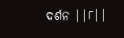ଦର୍ଶନ ||୮||